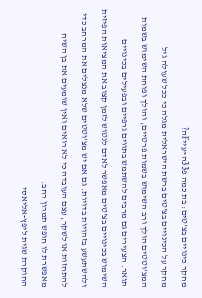מחקר כינויים בצ'טים: בת כמה פ33ה~עייFה?
מחקר על הכינויים בצ'טים ברשת הישראלית מגלה כי ככל שעולה גיל המצ'וטטים הולך ורב השימוש בשמות פרטיים, והולך ופוחת השימוש בשמות תואר. הצעירים גם מרבים להשתמש בתווים גרפיים ובפעילים בכינויים
השימוש בכינויים בצ'טים מאפשר לאדם לנטוש לזמן קצוב את המציאות הפיזית ולהשתעשע בזהויות בדויות. גם אם יש מצ'וטטים שלא מנצלים את המרחב כדי להתחזות או לשקר, עצם העובדה כי לא רואים ואין שומעים את בן השיח מאפשרת לו חופש תמרון רחב.
החוקרת שגית ליפץ-אליאסי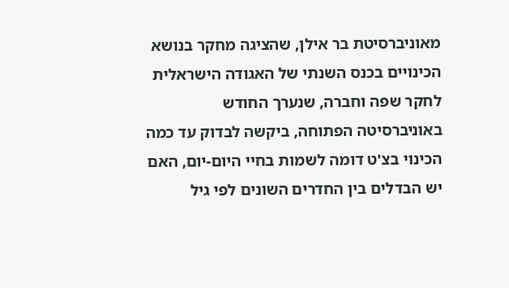מאוניברסיטת בר אילן, שהציגה מחקר בנושא הכינויים בכנס השנתי של האגודה הישראלית לחקר שפה וחברה, שנערך החודש באוניברסיטה הפתוחה, ביקשה לבדוק עד כמה הכינוי בצ'ט דומה לשמות בחיי היום-יום, האם יש הבדלים בין החדרים השונים לפי גיל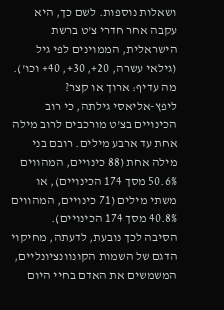ושאלות נוספות. לשם כך, היא עקבה אחר חדרי צ'ט ברשת
הישראלית, הממוינים לפי גיל (גילאי עשרה, 20+, 30+, 40+ וכו').
מה עדיף: ארוך או קצר?
ליפץ-אליאסי גילתה, כי רוב הכינויים בצ'ט מורכבים לרוב מילה אחת עד ארבע מילים. רובם בני מילה אחת (88 כינויים, המהווים 50.6% מסך 174 הכינויים), או משתי מילים (71 כינויים, המהווים 40.8% מסך 174 הכינויים).
הסיבה לכך נובעת, לדעתה, מחיקוי הדגם של השמות הקונוונציונליים, המשמשים את האדם בחיי היום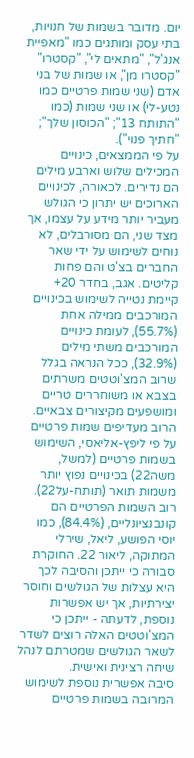יום. מדובר בשמות של חנויות, בתי עסק ומותגים כמו "מאפיית אנג'ל", "מתאים לי", "קסטרו" "קסטרו מן", או שמות של בני אדם (שני שמות פרטיים כמו נטע-לי) או שני שמות (כמו "התותח 13"; "הכוסון שלך"; "חתיך פנוי").
על פי הממצאים, כינויים המכילים שלוש וארבע מילים הם נדירים. לכאורה, לכינויים הארוכים יש יתרון כי הגולש מעביר יותר מידע על עצמו, אך מצד שני, הם מסורבלים, לא נוחים לשימוש על ידי שאר החברים בצ'ט והם פחות קליטים. אגב, בחדר 20+ קיימת נטייה לשימוש בכינויים המורכבים ממילה אחת (55.7%), לעומת כינויים המורכבים משתי מילים (32.9%), ככל הנראה בגלל שרוב המצ'וטטים משרתים בצבא או משוחררים טריים ומושפעים מקיצורים צבאיים.
הרוב מעדיפים שמות פרטיים
על פי ליפץ-אליאסי, השימוש בשמות פרטיים (למשל, משה22) בכינויים נפוץ יותר משמות תואר (תותח-על22). רוב השמות הפרטיים הם קונבנציונליים, (84.4%), כמו יוסי הפושע, ליאל, שירלי המתוקה, ליאור 22. החוקרת סבורה כי ייתכן והסיבה לכך היא עצלות של הגולשים וחוסר יצירתיות, אך יש אפשרות נוספת, לדעתה - ייתכן כי המצ'וטטים האלה רוצים לשדר לשאר הגולשים שמטרתם לנהל שיחה רצינית ואישית.
סיבה אפשרית נוספת לשימוש המרובה בשמות פרטיים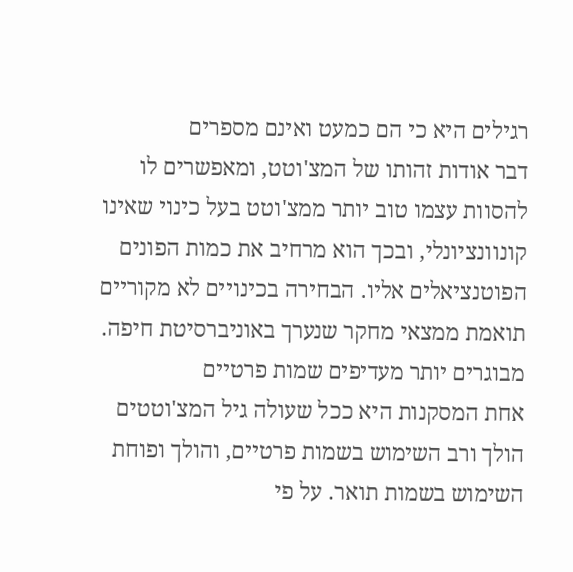רגילים היא כי הם כמעט ואינם מספרים
דבר אודות זהותו של המצ'וטט, ומאפשרים לו להסוות עצמו טוב יותר ממצ'וטט בעל כינוי שאינו קונוונציונלי, ובכך הוא מרחיב את כמות הפונים הפוטנציאלים אליו. הבחירה בכינויים לא מקוריים תואמת ממצאי מחקר שנערך באוניברסיטת חיפה.
מבוגרים יותר מעדיפים שמות פרטיים
אחת המסקנות היא ככל שעולה גיל המצ'וטטים הולך ורב השימוש בשמות פרטיים, והולך ופוחת השימוש בשמות תואר. על פי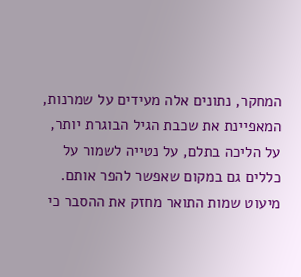המחקר, נתונים אלה מעידים על שמרנות, המאפיינת את שכבת הגיל הבוגרת יותר, על הליכה בתלם, על נטייה לשמור על כללים גם במקום שאפשר להפר אותם.
מיעוט שמות התואר מחזק את ההסבר כי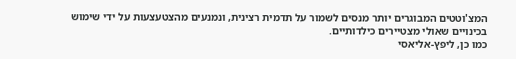המצ'וטטים המבוגרים יותר מנסים לשמור על תדמית רצינית, ונמנעים מהצטעצעות על ידי שימוש בכינויים שאולי מצטיירים כילדותיים.
כמו כן, ליפץ-אליאסי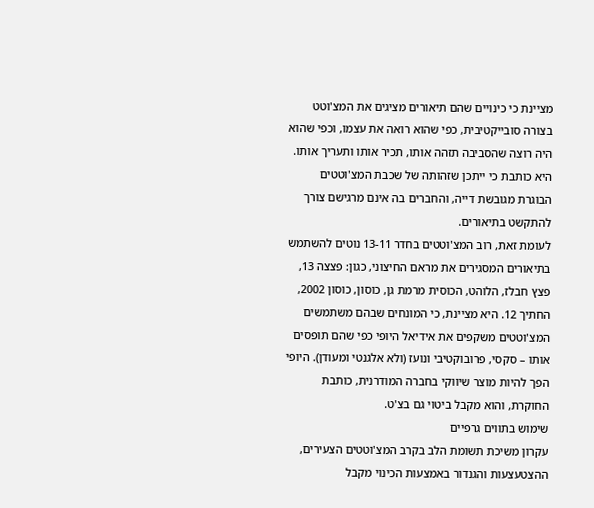מציינת כי כינויים שהם תיאורים מציגים את המצ'וטט בצורה סובייקטיבית, כפי שהוא רואה את עצמו, וכפי שהוא היה רוצה שהסביבה תזהה אותו, תכיר אותו ותעריך אותו. היא כותבת כי ייתכן שזהותה של שכבת המצ'וטטים הבוגרת מגובשת דייה, והחברים בה אינם מרגישם צורך להתקשט בתיאורים.
לעומת זאת, רוב המצ'וטטים בחדר 13-11 נוטים להשתמש בתיאורים המסגירים את מראם החיצוני, כגון: פצצה 13, פצץ חבלז, הלוהט, הכוסית מרמת גן, כוסון, כוסון 2002, החתיך 12. היא מציינת, כי המונחים שבהם משתמשים המצ'וטטים משקפים את אידיאל היופי כפי שהם תופסים אותו – סקסי, פרובוקטיבי ונועז (ולא אלגנטי ומעודן). היופי הפך להיות מוצר שיווקי בחברה המודרנית, כותבת החוקרת, והוא מקבל ביטוי גם בצ'ט.
שימוש בתווים גרפיים
עקרון משיכת תשומת הלב בקרב המצ'וטטים הצעירים, ההצטעצעות והגנדור באמצעות הכינוי מקבל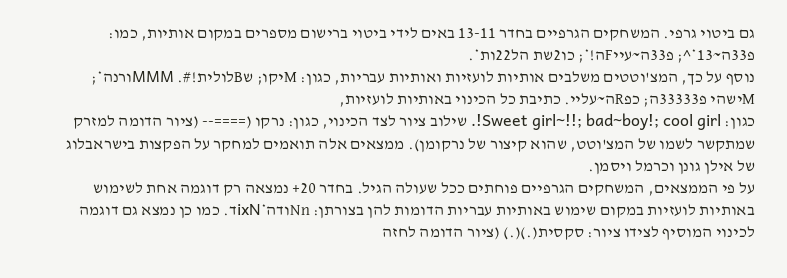גם ביטוי גרפי. המשחקים הגרפיים בחדר 13-11 באים לידי ביטוי ברישום מספרים במקום אותיות, כמו: פ33ה~13*^; פ33ה~עייFה!*; כו2שת הל22ות*.
נוסף על כך, המצ'וטטים משלבים אותיות לועזיות ואותיות עבריות, כגון: Mיקו; שBלולית!#. MMMורנה*; Mישהי פ33333ה; כפRה~עליי. כתיבת כל הכינוי באותיות לועזיות,
כגון: Sweet girl~!!; bad~boy!; cool girl!. שילוב ציור לצד הכינוי, כגון: נרקו (====-- (ציור הדומה למזרק שמתקשר לשמו של המצ'וטט, שהוא קיצור של נרקומן). ממצאים אלה תואמים למחקר על הפקצות בישראבלוג של אילן גונן וכרמל ויסמן.
על פי הממצאים, המשחקים הגרפיים פוחתים ככל שעולה הגיל. בחדר 20+ נמצאה רק דוגמה אחת לשימוש באותיות לועזיות במקום שימוש באותיות עבריות הדומות להן בצורתן: Nnודה*ixNד. כמו כן נמצא גם דוגמה לכינוי המוסיף לצידו ציור: סקסית(.)(.) (ציור הדומה לחזה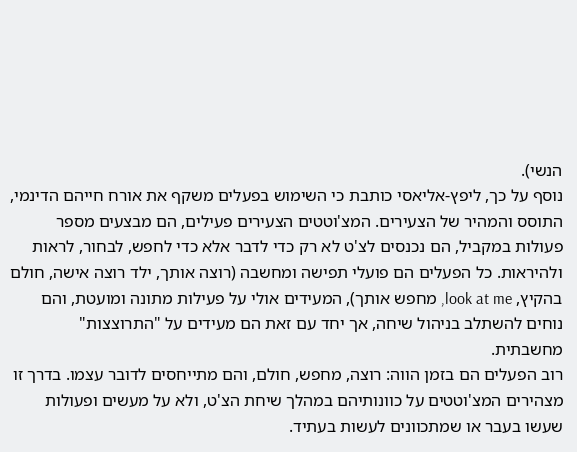הנשי).
נוסף על כך, ליפץ-אליאסי כותבת כי השימוש בפעלים משקף את אורח חייהם הדינמי, התוסס והמהיר של הצעירים. המצ'וטטים הצעירים פעילים, הם מבצעים מספר פעולות במקביל, הם נכנסים לצ'ט לא רק כדי לדבר אלא כדי לחפש, לבחור, לראות ולהיראות. כל הפעלים הם פועלי תפישה ומחשבה (רוצה אותך, ילד רוצה אישה, חולם בהקיץ, look at me, מחפש אותך), המעידים אולי על פעילות מתונה ומועטת, והם נוחים להשתלב בניהול שיחה, אך יחד עם זאת הם מעידים על "התרוצצות" מחשבתית.
רוב הפעלים הם בזמן הווה: רוצה, מחפש, חולם, והם מתייחסים לדובר עצמו. בדרך זו מצהירים המצ'וטטים על כוונותיהם במהלך שיחת הצ'ט, ולא על מעשים ופעולות שעשו בעבר או שמתכוונים לעשות בעתיד.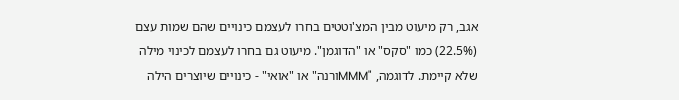אגב, רק מיעוט מבין המצ'וטטים בחרו לעצמם כינויים שהם שמות עצם (22.5%) כמו "סקס" או "הדוגמן". מיעוט גם בחרו לעצמם לכינוי מילה שלא קיימת. לדוגמה, "MMMורנה" או "אואי" - כינויים שיוצרים הילה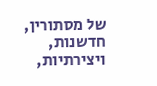של מסתורין, חדשנות, ויצירתיות,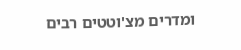ומדרים מצ'וטטים רבים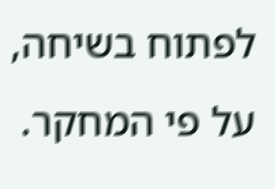לפתוח בשיחה, על פי המחקר.